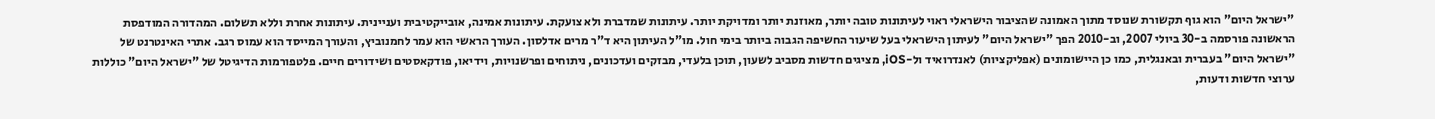"ישראל היום" הוא גוף תקשורת שנוסד מתוך האמונה שהציבור הישראלי ראוי לעיתונות טובה יותר, מאוזנת יותר ומדויקת יותר. עיתונות שמדברת ולא צועקת. עיתונות אמינה, אובייקטיבית ועניינית. עיתונות אחרת וללא תשלום. המהדורה המודפסת הראשונה פורסמה ב-30 ביולי 2007, וב-2010 הפך "ישראל היום" לעיתון הישראלי בעל שיעור החשיפה הגבוה ביותר בימי חול. מו"ל העיתון היא ד"ר מרים אדלסון. העורך הראשי הוא עמר לחמנוביץ, והעורך המייסד הוא עמוס רגב. אתרי האינטרנט של "ישראל היום" בעברית ובאנגלית, כמו כן היישומונים (אפליקציות) לאנדרואיד ול-iOS, מציגים חדשות מסביב לשעון, תוכן בלעדי, מבזקים ועדכונים, ניתוחים ופרשנויות, וידיאו, פודקאסטים ושידורים חיים. פלטפורמות הדיגיטל של "ישראל היום" כוללות ערוצי חדשות ודעות,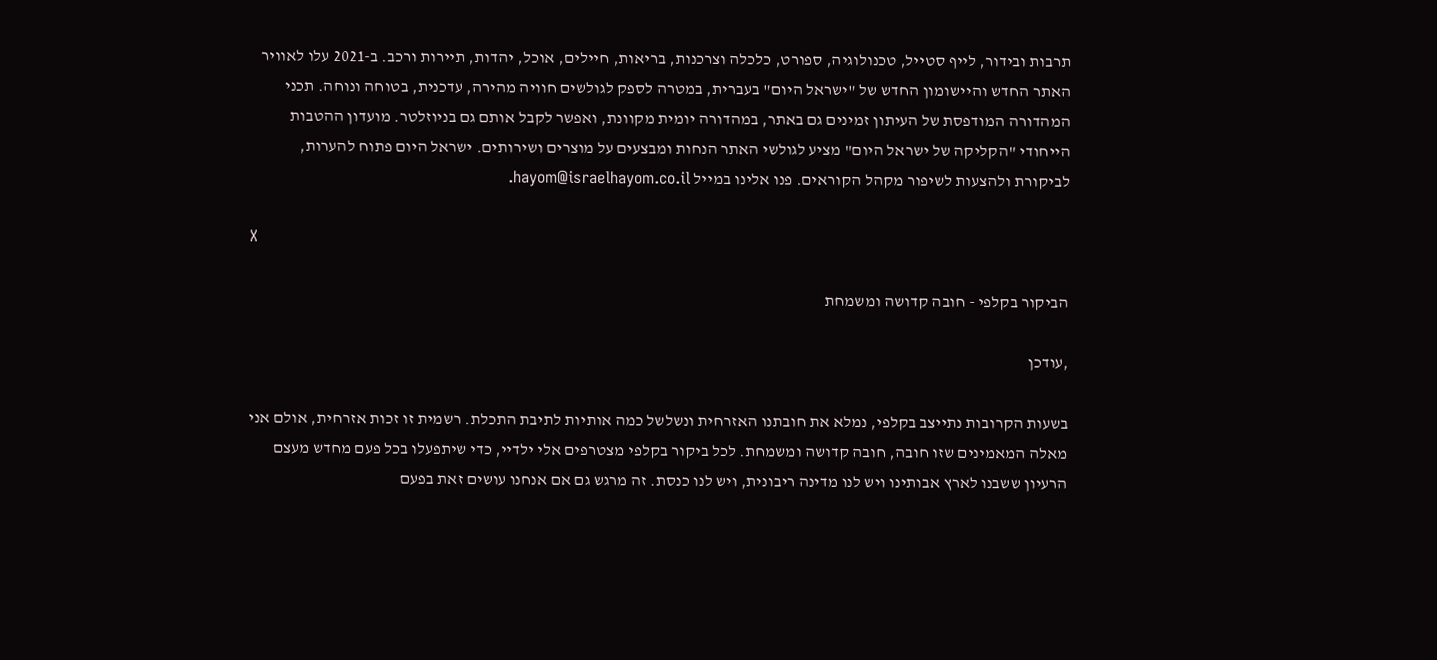תרבות ובידור, לייף סטייל, טכנולוגיה, ספורט, כלכלה וצרכנות, בריאות, חיילים, אוכל, יהדות, תיירות ורכב. ב-2021 עלו לאוויר האתר החדש והיישומון החדש של "ישראל היום" בעברית, במטרה לספק לגולשים חוויה מהירה, עדכנית, בטוחה ונוחה. תכני המהדורה המודפסת של העיתון זמינים גם באתר, במהדורה יומית מקוונת, ואפשר לקבל אותם גם בניוזלטר. מועדון ההטבות הייחודי "הקליקה של ישראל היום" מציע לגולשי האתר הנחות ומבצעים על מוצרים ושירותים. ישראל היום פתוח להערות, לביקורת ולהצעות לשיפור מקהל הקוראים. פנו אלינו במייל hayom@israelhayom.co.il.

X

הביקור בקלפי - חובה קדושה ומשמחת

,עודכן

בשעות הקרובות נתייצב בקלפי, נמלא את חובתנו האזרחית ונשלשל כמה אותיות לתיבת התכלת. רשמית זו זכות אזרחית, אולם אני מאלה המאמינים שזו חובה, חובה קדושה ומשמחת. לכל ביקור בקלפי מצטרפים אלי ילדיי, כדי שיתפעלו בכל פעם מחדש מעצם הרעיון ששבנו לארץ אבותינו ויש לנו מדינה ריבונית, ויש לנו כנסת. זה מרגש גם אם אנחנו עושים זאת בפעם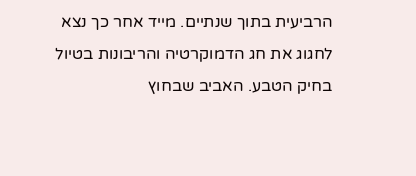הרביעית בתוך שנתיים. מייד אחר כך נצא לחגוג את חג הדמוקרטיה והריבונות בטיול בחיק הטבע. האביב שבחוץ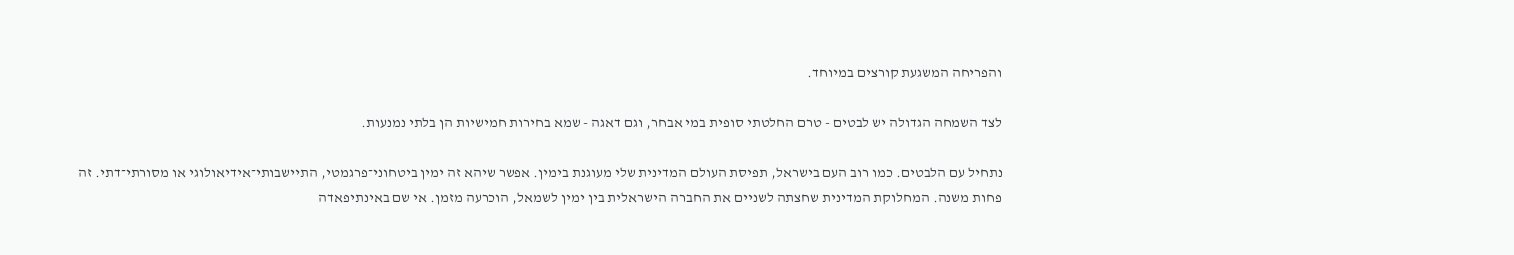והפריחה המשגעת קורצים במיוחד.

לצד השמחה הגדולה יש לבטים - טרם החלטתי סופית במי אבחר, וגם דאגה - שמא בחירות חמישיות הן בלתי נמנעות.

נתחיל עם הלבטים. כמו רוב העם בישראל, תפיסת העולם המדינית שלי מעוגנת בימין. אפשר שיהא זה ימין ביטחוני־פרגמטי, התיישבותי־אידיאולוגי או מסורתי־דתי. זה פחות משנה. המחלוקת המדינית שחצתה לשניים את החברה הישראלית בין ימין לשמאל, הוכרעה מזמן. אי שם באינתיפאדה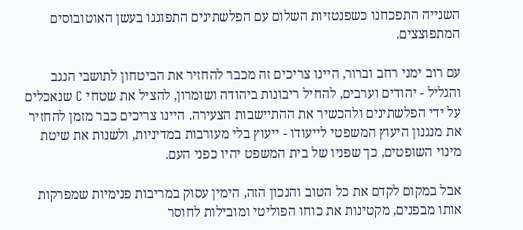השנייה התפכחנו כשפנטזיות השלום עם הפלשתינים התפוגגו בעשן האוטובוסים המתפוצצים.

עם רוב ימני רחב וברור, היינו צריכים זה מכבר להחזיר את הביטחון לתושבי הנגב והגליל - יהודים וערבים, להחיל ריבונות ביהודה ושומרון, להציל את שטחי C שנאכלים על ידי הפלשתינים ולהכשיר את ההתיישבות הצעירה. היינו צריכים כבר מזמן להחזיר את מנגנון היעוץ המשפטי לייעודו - ייעוץ בלי מעורבות במדיניות, ולשנות את שיטת מינוי השופטים, כך שפניו של בית המשפט יהיו כפני העם.

אבל במקום לקדם את כל הטוב והנכון הזה, הימין עסוק במריבות פנימיות שמפרקות אותו מבפנים, מקטינות את כוחו הפוליטי ומובילות לחוסר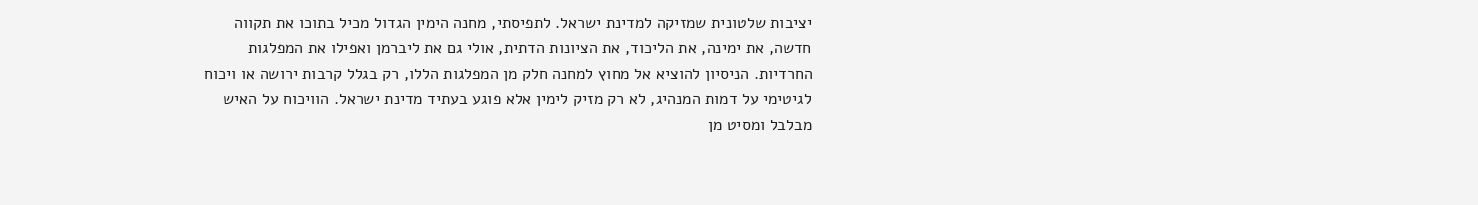יציבות שלטונית שמזיקה למדינת ישראל. לתפיסתי, מחנה הימין הגדול מכיל בתוכו את תקווה חדשה, את ימינה, את הליכוד, את הציונות הדתית, אולי גם את ליברמן ואפילו את המפלגות החרדיות. הניסיון להוציא אל מחוץ למחנה חלק מן המפלגות הללו, רק בגלל קרבות ירושה או ויכוח לגיטימי על דמות המנהיג, לא רק מזיק לימין אלא פוגע בעתיד מדינת ישראל. הוויכוח על האיש מבלבל ומסיט מן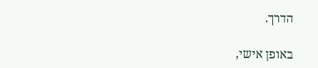הדרך.

באופן אישי,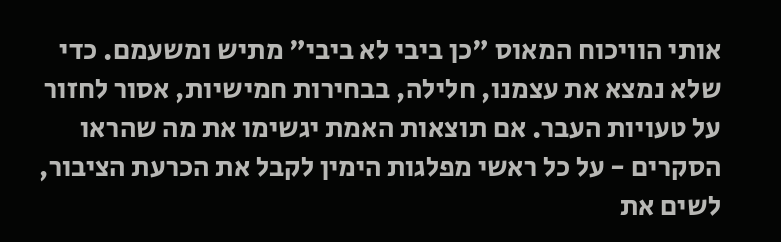אותי הוויכוח המאוס "כן ביבי לא ביבי" מתיש ומשעמם. כדי שלא נמצא את עצמנו, חלילה, בבחירות חמישיות, אסור לחזור על טעויות העבר. אם תוצאות האמת יגשימו את מה שהראו הסקרים - על כל ראשי מפלגות הימין לקבל את הכרעת הציבור, לשים את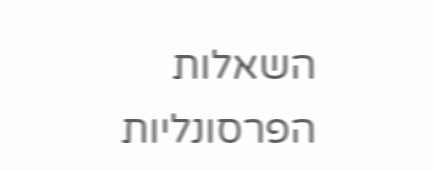השאלות הפרסונליות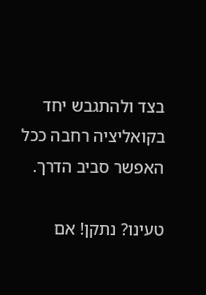בצד ולהתגבש יחד בקואליציה רחבה ככל האפשר סביב הדרך.

טעינו? נתקן! אם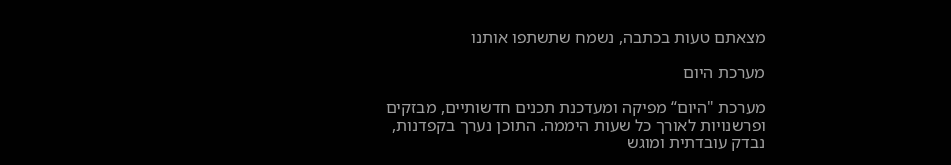מצאתם טעות בכתבה, נשמח שתשתפו אותנו

מערכת היום

מערכת "היום“ מפיקה ומעדכנת תכנים חדשותיים, מבזקים ופרשנויות לאורך כל שעות היממה. התוכן נערך בקפדנות, נבדק עובדתית ומוגש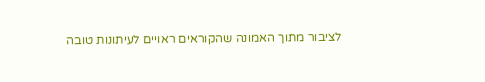לציבור מתוך האמונה שהקוראים ראויים לעיתונות טובה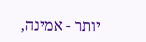יותר - אמינה,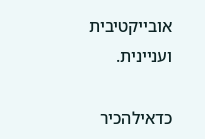אובייקטיבית ועניינית.

כדאילהכיר